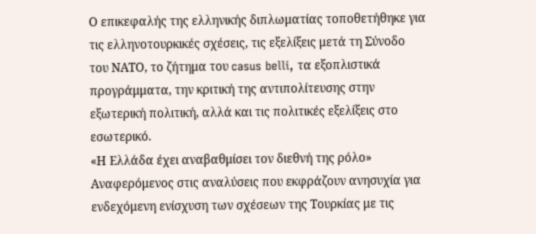Ο επικεφαλής της ελληνικής διπλωματίας τοποθετήθηκε για τις ελληνοτουρκικές σχέσεις, τις εξελίξεις μετά τη Σύνοδο του ΝΑΤΟ, το ζήτημα του casus belli, τα εξοπλιστικά προγράμματα, την κριτική της αντιπολίτευσης στην εξωτερική πολιτική, αλλά και τις πολιτικές εξελίξεις στο εσωτερικό.
«Η Ελλάδα έχει αναβαθμίσει τον διεθνή της ρόλο»
Αναφερόμενος στις αναλύσεις που εκφράζουν ανησυχία για ενδεχόμενη ενίσχυση των σχέσεων της Τουρκίας με τις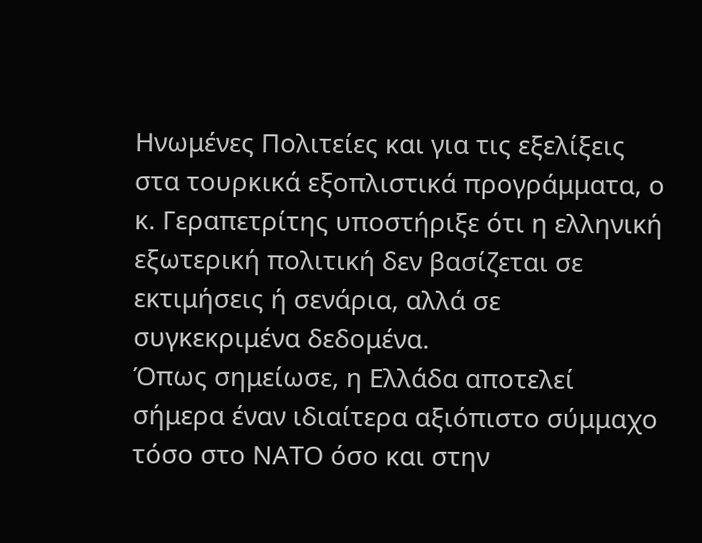Ηνωμένες Πολιτείες και για τις εξελίξεις στα τουρκικά εξοπλιστικά προγράμματα, ο κ. Γεραπετρίτης υποστήριξε ότι η ελληνική εξωτερική πολιτική δεν βασίζεται σε εκτιμήσεις ή σενάρια, αλλά σε συγκεκριμένα δεδομένα.
Όπως σημείωσε, η Ελλάδα αποτελεί σήμερα έναν ιδιαίτερα αξιόπιστο σύμμαχο τόσο στο ΝΑΤΟ όσο και στην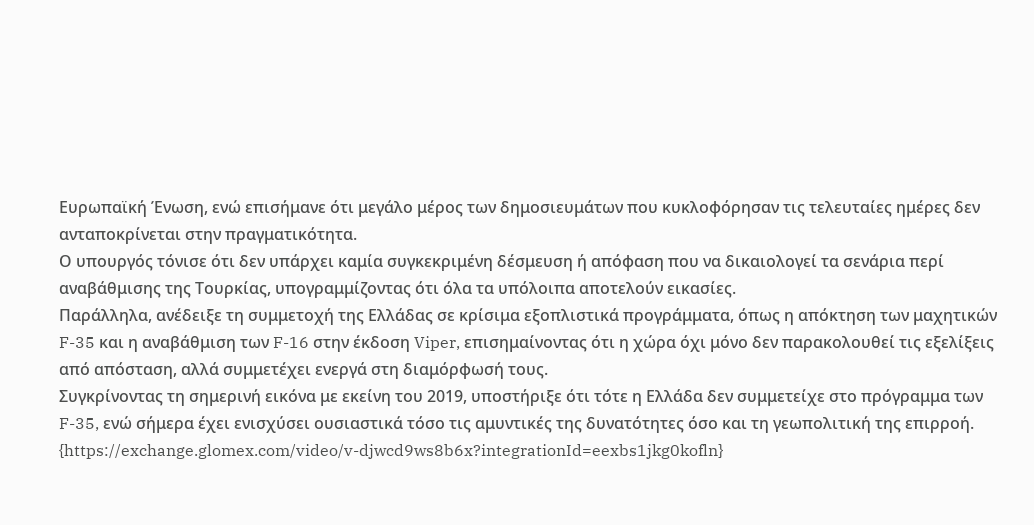Ευρωπαϊκή Ένωση, ενώ επισήμανε ότι μεγάλο μέρος των δημοσιευμάτων που κυκλοφόρησαν τις τελευταίες ημέρες δεν ανταποκρίνεται στην πραγματικότητα.
Ο υπουργός τόνισε ότι δεν υπάρχει καμία συγκεκριμένη δέσμευση ή απόφαση που να δικαιολογεί τα σενάρια περί αναβάθμισης της Τουρκίας, υπογραμμίζοντας ότι όλα τα υπόλοιπα αποτελούν εικασίες.
Παράλληλα, ανέδειξε τη συμμετοχή της Ελλάδας σε κρίσιμα εξοπλιστικά προγράμματα, όπως η απόκτηση των μαχητικών F-35 και η αναβάθμιση των F-16 στην έκδοση Viper, επισημαίνοντας ότι η χώρα όχι μόνο δεν παρακολουθεί τις εξελίξεις από απόσταση, αλλά συμμετέχει ενεργά στη διαμόρφωσή τους.
Συγκρίνοντας τη σημερινή εικόνα με εκείνη του 2019, υποστήριξε ότι τότε η Ελλάδα δεν συμμετείχε στο πρόγραμμα των F-35, ενώ σήμερα έχει ενισχύσει ουσιαστικά τόσο τις αμυντικές της δυνατότητες όσο και τη γεωπολιτική της επιρροή.
{https://exchange.glomex.com/video/v-djwcd9ws8b6x?integrationId=eexbs1jkg0kofln}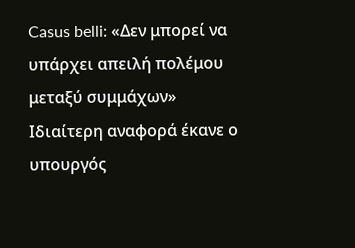Casus belli: «Δεν μπορεί να υπάρχει απειλή πολέμου μεταξύ συμμάχων»
Ιδιαίτερη αναφορά έκανε ο υπουργός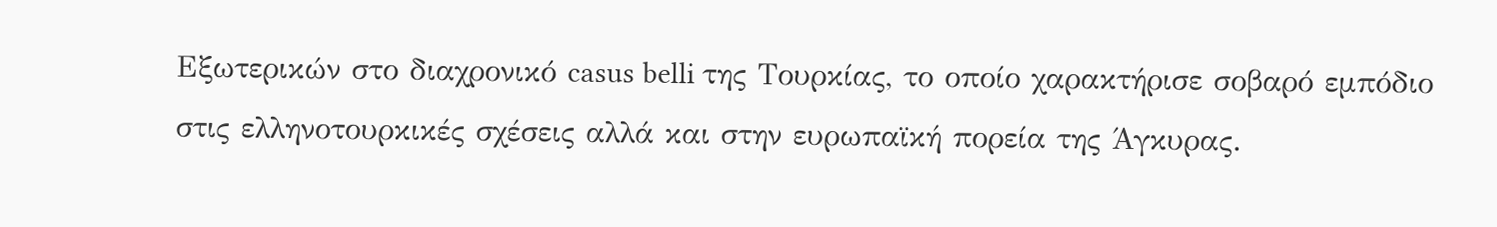Εξωτερικών στο διαχρονικό casus belli της Τουρκίας, το οποίο χαρακτήρισε σοβαρό εμπόδιο στις ελληνοτουρκικές σχέσεις αλλά και στην ευρωπαϊκή πορεία της Άγκυρας.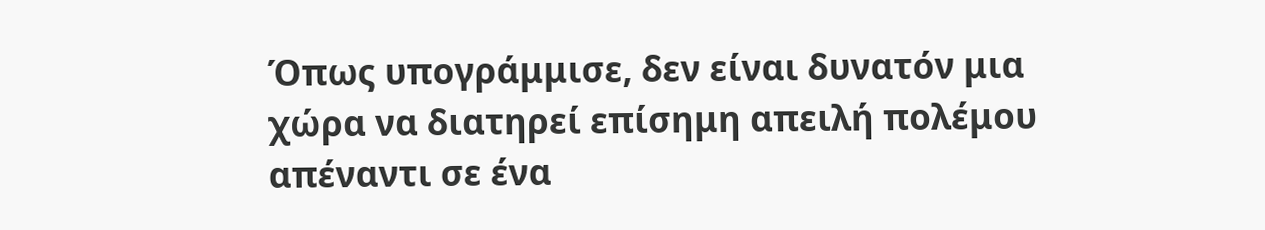Όπως υπογράμμισε, δεν είναι δυνατόν μια χώρα να διατηρεί επίσημη απειλή πολέμου απέναντι σε ένα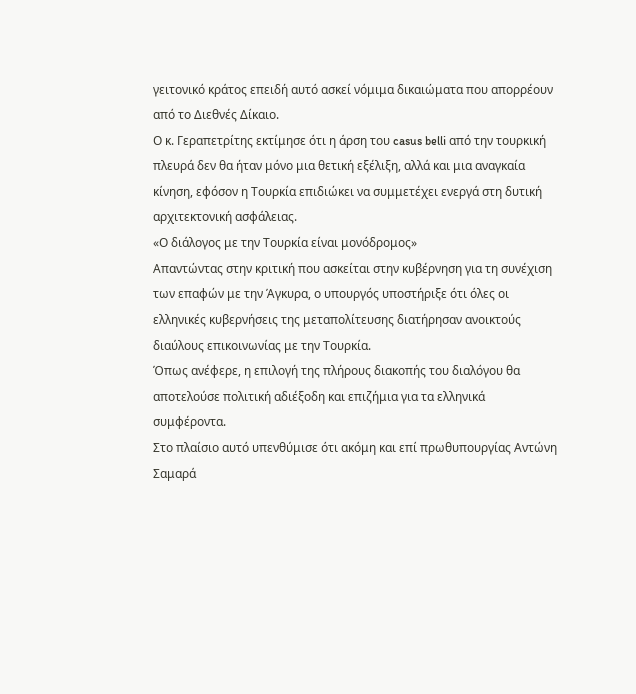γειτονικό κράτος επειδή αυτό ασκεί νόμιμα δικαιώματα που απορρέουν από το Διεθνές Δίκαιο.
Ο κ. Γεραπετρίτης εκτίμησε ότι η άρση του casus belli από την τουρκική πλευρά δεν θα ήταν μόνο μια θετική εξέλιξη, αλλά και μια αναγκαία κίνηση, εφόσον η Τουρκία επιδιώκει να συμμετέχει ενεργά στη δυτική αρχιτεκτονική ασφάλειας.
«Ο διάλογος με την Τουρκία είναι μονόδρομος»
Απαντώντας στην κριτική που ασκείται στην κυβέρνηση για τη συνέχιση των επαφών με την Άγκυρα, ο υπουργός υποστήριξε ότι όλες οι ελληνικές κυβερνήσεις της μεταπολίτευσης διατήρησαν ανοικτούς διαύλους επικοινωνίας με την Τουρκία.
Όπως ανέφερε, η επιλογή της πλήρους διακοπής του διαλόγου θα αποτελούσε πολιτική αδιέξοδη και επιζήμια για τα ελληνικά συμφέροντα.
Στο πλαίσιο αυτό υπενθύμισε ότι ακόμη και επί πρωθυπουργίας Αντώνη Σαμαρά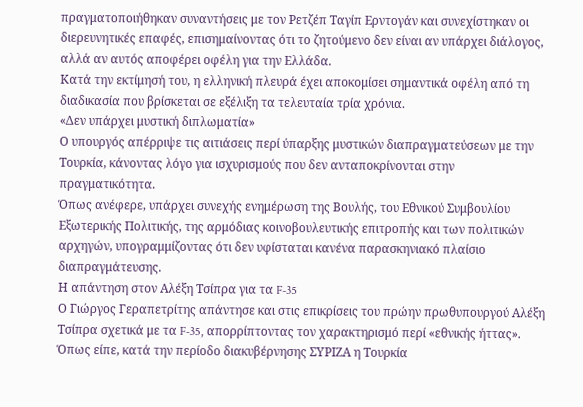πραγματοποιήθηκαν συναντήσεις με τον Ρετζέπ Ταγίπ Ερντογάν και συνεχίστηκαν οι διερευνητικές επαφές, επισημαίνοντας ότι το ζητούμενο δεν είναι αν υπάρχει διάλογος, αλλά αν αυτός αποφέρει οφέλη για την Ελλάδα.
Κατά την εκτίμησή του, η ελληνική πλευρά έχει αποκομίσει σημαντικά οφέλη από τη διαδικασία που βρίσκεται σε εξέλιξη τα τελευταία τρία χρόνια.
«Δεν υπάρχει μυστική διπλωματία»
Ο υπουργός απέρριψε τις αιτιάσεις περί ύπαρξης μυστικών διαπραγματεύσεων με την Τουρκία, κάνοντας λόγο για ισχυρισμούς που δεν ανταποκρίνονται στην πραγματικότητα.
Όπως ανέφερε, υπάρχει συνεχής ενημέρωση της Βουλής, του Εθνικού Συμβουλίου Εξωτερικής Πολιτικής, της αρμόδιας κοινοβουλευτικής επιτροπής και των πολιτικών αρχηγών, υπογραμμίζοντας ότι δεν υφίσταται κανένα παρασκηνιακό πλαίσιο διαπραγμάτευσης.
Η απάντηση στον Αλέξη Τσίπρα για τα F-35
Ο Γιώργος Γεραπετρίτης απάντησε και στις επικρίσεις του πρώην πρωθυπουργού Αλέξη Τσίπρα σχετικά με τα F-35, απορρίπτοντας τον χαρακτηρισμό περί «εθνικής ήττας».
Όπως είπε, κατά την περίοδο διακυβέρνησης ΣΥΡΙΖΑ η Τουρκία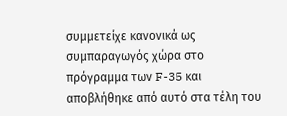συμμετείχε κανονικά ως συμπαραγωγός χώρα στο πρόγραμμα των F-35 και αποβλήθηκε από αυτό στα τέλη του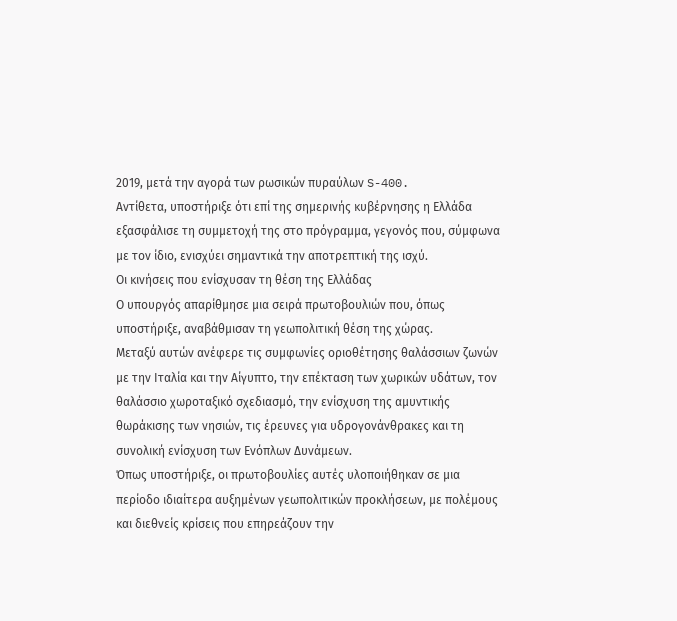2019, μετά την αγορά των ρωσικών πυραύλων S-400.
Αντίθετα, υποστήριξε ότι επί της σημερινής κυβέρνησης η Ελλάδα εξασφάλισε τη συμμετοχή της στο πρόγραμμα, γεγονός που, σύμφωνα με τον ίδιο, ενισχύει σημαντικά την αποτρεπτική της ισχύ.
Οι κινήσεις που ενίσχυσαν τη θέση της Ελλάδας
Ο υπουργός απαρίθμησε μια σειρά πρωτοβουλιών που, όπως υποστήριξε, αναβάθμισαν τη γεωπολιτική θέση της χώρας.
Μεταξύ αυτών ανέφερε τις συμφωνίες οριοθέτησης θαλάσσιων ζωνών με την Ιταλία και την Αίγυπτο, την επέκταση των χωρικών υδάτων, τον θαλάσσιο χωροταξικό σχεδιασμό, την ενίσχυση της αμυντικής θωράκισης των νησιών, τις έρευνες για υδρογονάνθρακες και τη συνολική ενίσχυση των Ενόπλων Δυνάμεων.
Όπως υποστήριξε, οι πρωτοβουλίες αυτές υλοποιήθηκαν σε μια περίοδο ιδιαίτερα αυξημένων γεωπολιτικών προκλήσεων, με πολέμους και διεθνείς κρίσεις που επηρεάζουν την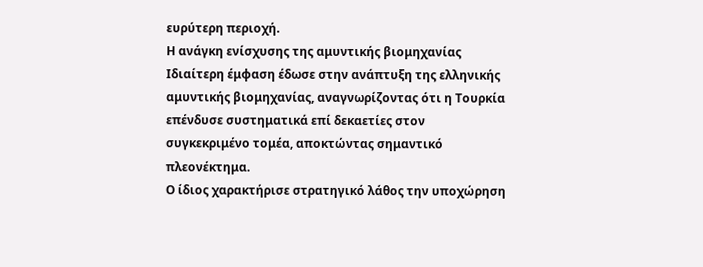ευρύτερη περιοχή.
Η ανάγκη ενίσχυσης της αμυντικής βιομηχανίας
Ιδιαίτερη έμφαση έδωσε στην ανάπτυξη της ελληνικής αμυντικής βιομηχανίας, αναγνωρίζοντας ότι η Τουρκία επένδυσε συστηματικά επί δεκαετίες στον συγκεκριμένο τομέα, αποκτώντας σημαντικό πλεονέκτημα.
Ο ίδιος χαρακτήρισε στρατηγικό λάθος την υποχώρηση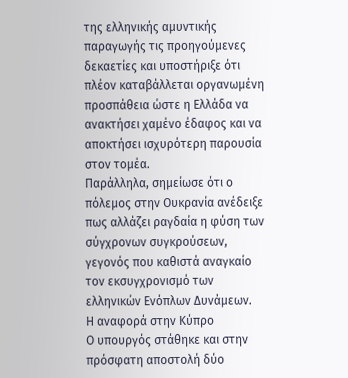της ελληνικής αμυντικής παραγωγής τις προηγούμενες δεκαετίες και υποστήριξε ότι πλέον καταβάλλεται οργανωμένη προσπάθεια ώστε η Ελλάδα να ανακτήσει χαμένο έδαφος και να αποκτήσει ισχυρότερη παρουσία στον τομέα.
Παράλληλα, σημείωσε ότι ο πόλεμος στην Ουκρανία ανέδειξε πως αλλάζει ραγδαία η φύση των σύγχρονων συγκρούσεων, γεγονός που καθιστά αναγκαίο τον εκσυγχρονισμό των ελληνικών Ενόπλων Δυνάμεων.
Η αναφορά στην Κύπρο
Ο υπουργός στάθηκε και στην πρόσφατη αποστολή δύο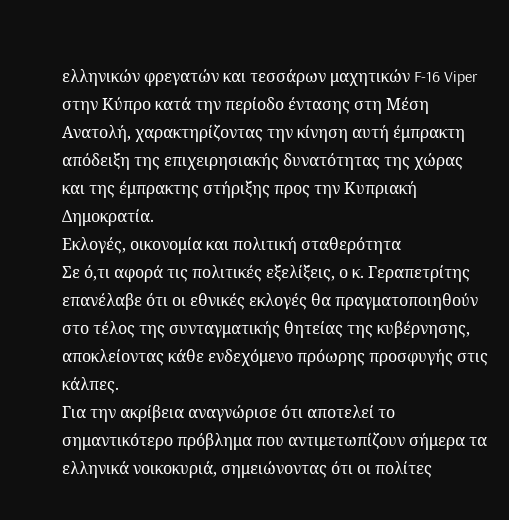ελληνικών φρεγατών και τεσσάρων μαχητικών F-16 Viper στην Κύπρο κατά την περίοδο έντασης στη Μέση Ανατολή, χαρακτηρίζοντας την κίνηση αυτή έμπρακτη απόδειξη της επιχειρησιακής δυνατότητας της χώρας και της έμπρακτης στήριξης προς την Κυπριακή Δημοκρατία.
Εκλογές, οικονομία και πολιτική σταθερότητα
Σε ό,τι αφορά τις πολιτικές εξελίξεις, ο κ. Γεραπετρίτης επανέλαβε ότι οι εθνικές εκλογές θα πραγματοποιηθούν στο τέλος της συνταγματικής θητείας της κυβέρνησης, αποκλείοντας κάθε ενδεχόμενο πρόωρης προσφυγής στις κάλπες.
Για την ακρίβεια αναγνώρισε ότι αποτελεί το σημαντικότερο πρόβλημα που αντιμετωπίζουν σήμερα τα ελληνικά νοικοκυριά, σημειώνοντας ότι οι πολίτες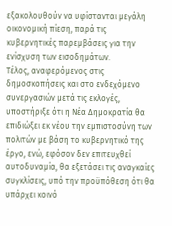εξακολουθούν να υφίστανται μεγάλη οικονομική πίεση, παρά τις κυβερνητικές παρεμβάσεις για την ενίσχυση των εισοδημάτων.
Τέλος, αναφερόμενος στις δημοσκοπήσεις και στο ενδεχόμενο συνεργασιών μετά τις εκλογές, υποστήριξε ότι η Νέα Δημοκρατία θα επιδιώξει εκ νέου την εμπιστοσύνη των πολιτών με βάση το κυβερνητικό της έργο, ενώ, εφόσον δεν επιτευχθεί αυτοδυναμία, θα εξετάσει τις αναγκαίες συγκλίσεις, υπό την προϋπόθεση ότι θα υπάρχει κοινό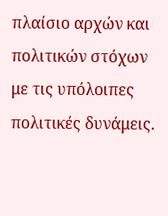πλαίσιο αρχών και πολιτικών στόχων με τις υπόλοιπες πολιτικές δυνάμεις.